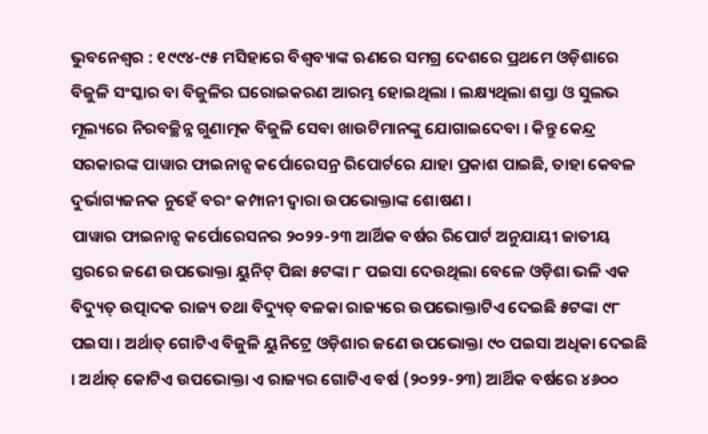ଭୁବନେଶ୍ୱର : ୧୯୯୪-୯୫ ମସିହାରେ ବିଶ୍ୱବ୍ୟାଙ୍କ ଋଣରେ ସମଗ୍ର ଦେଶରେ ପ୍ରଥମେ ଓଡ଼ିଶାରେ ବିଜୁଳି ସଂସ୍କାର ବା ବିଜୁଳିର ଘରୋଇକରଣ ଆରମ୍ଭ ହୋଇଥିଲା । ଲକ୍ଷ୍ୟଥିଲା ଶସ୍ତା ଓ ସୁଲଭ ମୂଲ୍ୟରେ ନିରବଚ୍ଛିନ୍ନ ଗୁଣାତ୍ମକ ବିଜୁଳି ସେବା ଖାଉଟିମାନଙ୍କୁ ଯୋଗାଇଦେବା । କିନ୍ତୁ କେନ୍ଦ୍ର ସରକାରଙ୍କ ପାୱାର ଫାଇନାନ୍ସ କର୍ପୋରେସନ୍ର ରିପୋର୍ଟରେ ଯାହା ପ୍ରକାଶ ପାଇଛି, ତାହା କେବଳ ଦୁର୍ଭାଗ୍ୟଜନକ ନୁହେଁ ବରଂ କମ୍ପାନୀ ଦ୍ୱାରା ଉପଭୋକ୍ତାଙ୍କ ଶୋଷଣ ।
ପାୱାର ଫାଇନାନ୍ସ କର୍ପୋରେସନର ୨୦୨୨-୨୩ ଆର୍ଥିକ ବର୍ଷର ରିପୋର୍ଟ ଅନୁଯାୟୀ ଜାତୀୟ ସ୍ତରରେ ଜଣେ ଉପଭୋକ୍ତା ୟୁନିଟ୍ ପିଛା ୫ଟଙ୍କା ୮ ପଇସା ଦେଉଥିଲା ବେଳେ ଓଡ଼ିଶା ଭଳି ଏକ ବିଦ୍ୟୁତ୍ ଉତ୍ପାଦକ ରାଜ୍ୟ ତଥା ବିଦ୍ୟୁତ୍ ବଳକା ରାଜ୍ୟରେ ଉପଭୋକ୍ତାଟିଏ ଦେଇଛି ୫ଟଙ୍କା ୯୮ ପଇସା । ଅର୍ଥାତ୍ ଗୋଟିଏ ବିଜୁଳି ୟୁନିଟ୍ରେ ଓଡ଼ିଶାର ଜଣେ ଉପଭୋକ୍ତା ୯୦ ପଇସା ଅଧିକା ଦେଇଛି । ଅର୍ଥାତ୍ କୋଟିଏ ଉପଭୋକ୍ତା ଏ ରାଜ୍ୟର ଗୋଟିଏ ବର୍ଷ (୨୦୨୨-୨୩) ଆର୍ଥିକ ବର୍ଷରେ ୪୬୦୦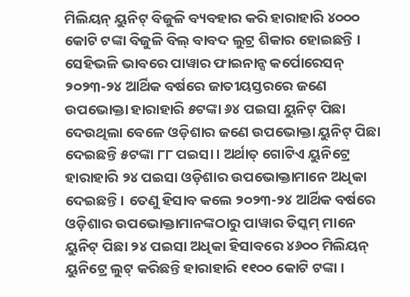ମିଲିୟନ୍ ୟୁନିଟ୍ ବିଜୁଳି ବ୍ୟବହାର କରି ହାରାହାରି ୪୦୦୦ କୋଟି ଟଙ୍କା ବିଜୁଳି ବିଲ୍ ବାବଦ ଲୁଟ୍ର ଶିକାର ହୋଇଛନ୍ତି ।
ସେହିଭଳି ଭାବରେ ପାୱାର ଫାଇନାନ୍ସ କର୍ପୋରେସନ୍ ୨୦୨୩-୨୪ ଆର୍ଥିକ ବର୍ଷରେ ଜାତୀୟସ୍ତରରେ ଜଣେ ଉପଭୋକ୍ତା ହାରାହାରି ୫ଟଙ୍କା ୬୪ ପଇସା ୟୁନିଟ୍ ପିଛା ଦେଉଥିଲା ବେଳେ ଓଡ଼ିଶାର ଜଣେ ଉପଭୋକ୍ତା ୟୁନିଟ୍ ପିଛା ଦେଇଛନ୍ତି ୫ଟଙ୍କା ୮୮ ପଇସା । ଅର୍ଥାତ୍ ଗୋଟିଏ ୟୁନିଟ୍ରେ ହାରାହାରି ୨୪ ପଇସା ଓଡ଼ିଶାର ଉପଭୋକ୍ତାମାନେ ଅଧିକା ଦେଇଛନ୍ତି । ତେଣୁ ହିସାବ କଲେ ୨୦୨୩-୨୪ ଆର୍ଥିକ ବର୍ଷରେ ଓଡ଼ିଶାର ଉପଭୋକ୍ତାମାନଙ୍କଠାରୁ ପାୱାର ଡିସ୍କମ୍ ମାନେ ୟୁନିଟ୍ ପିଛା ୨୪ ପଇସା ଅଧିକା ହିସାବରେ ୪୬୦୦ ମିଲିୟନ୍ ୟୁନିଟ୍ରେ ଲୁଟ୍ କରିଛନ୍ତି ହାରାହାରି ୧୧୦୦ କୋଟି ଟଙ୍କା ।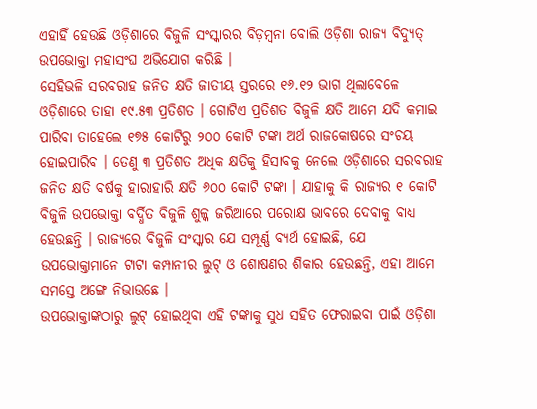ଏହାହିଁ ହେଉଛି ଓଡ଼ିଶାରେ ବିଜୁଳି ସଂସ୍କାରର ବିଡ଼ମ୍ବନା ବୋଲି ଓଡ଼ିଶା ରାଜ୍ୟ ବିଦ୍ୟୁତ୍ ଉପଭୋକ୍ତା ମହାସଂଘ ଅଭିଯୋଗ କରିଛି ।
ସେହିଭଳି ସରବରାହ ଜନିତ କ୍ଷତି ଜାତୀୟ ସ୍ତରରେ ୧୬.୧୨ ଭାଗ ଥିଲାବେଳେ ଓଡ଼ିଶାରେ ତାହା ୧୯.୫୩ ପ୍ରତିଶତ । ଗୋଟିଏ ପ୍ରତିଶତ ବିଜୁଳି କ୍ଷତି ଆମେ ଯଦି କମାଇ ପାରିବା ତାହେଲେ ୧୭୫ କୋଟିରୁ ୨୦୦ କୋଟି ଟଙ୍କା ଅର୍ଥ ରାଜକୋଷରେ ସଂଚୟ ହୋଇପାରିବ । ତେଣୁ ୩ ପ୍ରତିଶତ ଅଧିକ କ୍ଷତିକୁ ହିସାବକୁ ନେଲେ ଓଡ଼ିଶାରେ ସରବରାହ ଜନିତ କ୍ଷତି ବର୍ଷକୁ ହାରାହାରି କ୍ଷତି ୬୦୦ କୋଟି ଟଙ୍କା । ଯାହାକୁ କି ରାଜ୍ୟର ୧ କୋଟି ବିଜୁଳି ଉପଭୋକ୍ତା ବର୍ଦ୍ଧିତ ବିଜୁଳି ଶୁଳ୍କ ଜରିଆରେ ପରୋକ୍ଷ ଭାବରେ ଦେବାକୁ ବାଧ୍ୟ ହେଉଛନ୍ତି । ରାଜ୍ୟରେ ବିଜୁଳି ସଂସ୍କାର ଯେ ସମ୍ପୂର୍ଣ୍ଣ ବ୍ୟର୍ଥ ହୋଇଛି, ଯେ ଉପଭୋକ୍ତାମାନେ ଟାଟା କମ୍ପାନୀର ଲୁଟ୍ ଓ ଶୋଷଣର ଶିକାର ହେଉଛନ୍ତି, ଏହା ଆମେ ସମସ୍ତେ ଅଙ୍ଗେ ନିଭାଉଛେ ।
ଉପଭୋକ୍ତାଙ୍କଠାରୁ ଲୁଟ୍ ହୋଇଥିବା ଏହି ଟଙ୍କାକୁ ସୁଧ ସହିତ ଫେରାଇବା ପାଇଁ ଓଡ଼ିଶା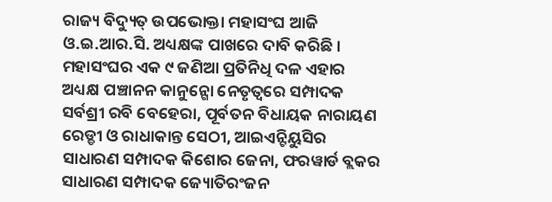ରାଜ୍ୟ ବିଦ୍ୟୁତ୍ ଉପଭୋକ୍ତା ମହାସଂଘ ଆଜି ଓ.ଇ.ଆର.ସି. ଅଧ୍ୟକ୍ଷଙ୍କ ପାଖରେ ଦାବି କରିଛି । ମହାସଂଘର ଏକ ୯ ଜଣିଆ ପ୍ରତିନିଧି ଦଳ ଏହାର ଅଧ୍ୟକ୍ଷ ପଞ୍ଚାନନ କାନୁନ୍ଗୋ ନେତୃତ୍ୱରେ ସମ୍ପାଦକ ସର୍ବଶ୍ରୀ ରବି ବେହେରା, ପୂର୍ବତନ ବିଧାୟକ ନାରାୟଣ ରେଡ୍ଡୀ ଓ ରାଧାକାନ୍ତ ସେଠୀ, ଆଇଏନ୍ଟିୟୁସିର ସାଧାରଣ ସମ୍ପାଦକ କିଶୋର ଜେନା, ଫରୱାର୍ଡ ବ୍ଲକର ସାଧାରଣ ସମ୍ପାଦକ ଜ୍ୟୋତିରଂଜନ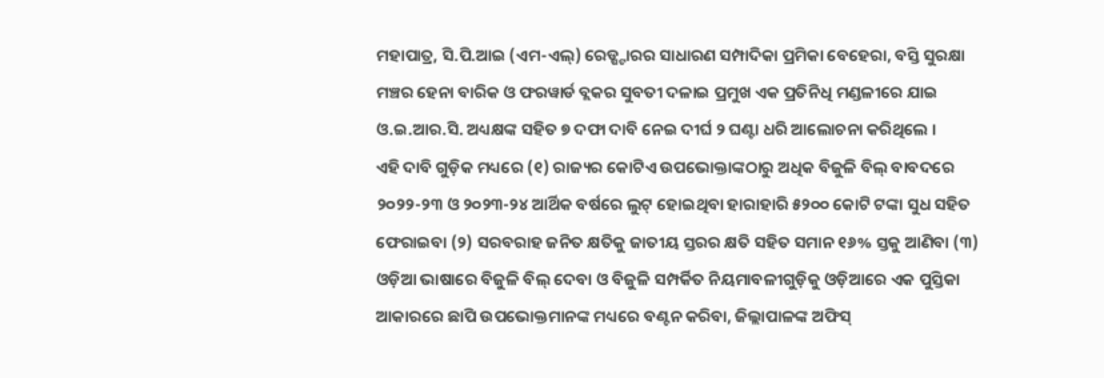ମହାପାତ୍ର, ସି.ପି.ଆଇ (ଏମ-ଏଲ୍) ରେଡ୍ଷ୍ଟାରର ସାଧାରଣ ସମ୍ପାଦିକା ପ୍ରମିକା ବେହେରା, ବସ୍ତି ସୁରକ୍ଷା ମଞ୍ଚର ହେନା ବାରିକ ଓ ଫରୱାର୍ଡ ବ୍ଲକର ସୁବତୀ ଦଳାଇ ପ୍ରମୁଖ ଏକ ପ୍ରତିନିଧି ମଣ୍ଡଳୀରେ ଯାଇ ଓ.ଇ.ଆର.ସି. ଅଧ୍ୟକ୍ଷଙ୍କ ସହିତ ୭ ଦଫା ଦାବି ନେଇ ଦୀର୍ଘ ୨ ଘଣ୍ଟା ଧରି ଆଲୋଚନା କରିଥିଲେ ।
ଏହି ଦାବି ଗୁଡ଼ିକ ମଧ୍ୟରେ (୧) ରାଜ୍ୟର କୋଟିଏ ଉପଭୋକ୍ତାଙ୍କଠାରୁ ଅଧିକ ବିଜୁଳି ବିଲ୍ ବାବଦରେ ୨୦୨୨-୨୩ ଓ ୨୦୨୩-୨୪ ଆର୍ଥିକ ବର୍ଷରେ ଲୁଟ୍ ହୋଇଥିବା ହାରାହାରି ୫୨୦୦ କୋଟି ଟଙ୍କା ସୁଧ ସହିତ ଫେରାଇବା (୨) ସରବରାହ ଜନିତ କ୍ଷତିକୁ ଜାତୀୟ ସ୍ତରର କ୍ଷତି ସହିତ ସମାନ ୧୬% ସ୍ତକୁ ଆଣିବା (୩) ଓଡ଼ିଆ ଭାଷାରେ ବିଜୁଳି ବିଲ୍ ଦେବା ଓ ବିଜୁଳି ସମ୍ପର୍କିତ ନିୟମାବଳୀଗୁଡ଼ିକୁ ଓଡ଼ିଆରେ ଏକ ପୁସ୍ତିକା ଆକାରରେ ଛାପି ଉପଭୋକ୍ତମାନଙ୍କ ମଧ୍ୟରେ ବଣ୍ଟନ କରିବା, ଜିଲ୍ଲାପାଳଙ୍କ ଅଫିସ୍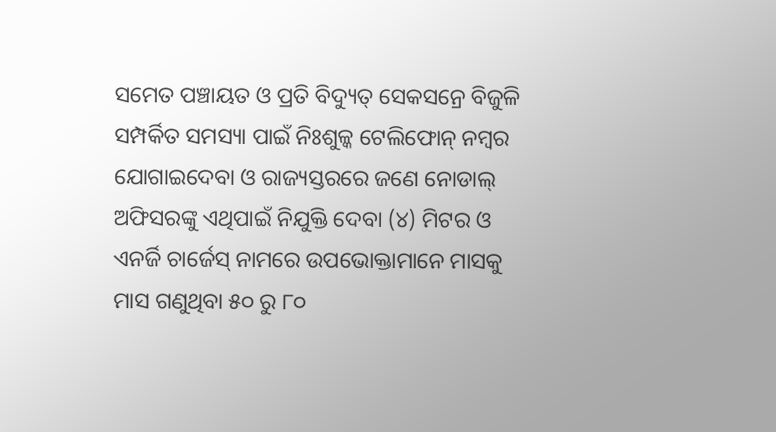ସମେତ ପଞ୍ଚାୟତ ଓ ପ୍ରତି ବିଦ୍ୟୁତ୍ ସେକସନ୍ରେ ବିଜୁଳି ସମ୍ପର୍କିତ ସମସ୍ୟା ପାଇଁ ନିଃଶୁଳ୍କ ଟେଲିଫୋନ୍ ନମ୍ବର ଯୋଗାଇଦେବା ଓ ରାଜ୍ୟସ୍ତରରେ ଜଣେ ନୋଡାଲ୍ ଅଫିସରଙ୍କୁ ଏଥିପାଇଁ ନିଯୁକ୍ତି ଦେବା (୪) ମିଟର ଓ ଏନର୍ଜି ଚାର୍ଜେସ୍ ନାମରେ ଉପଭୋକ୍ତାମାନେ ମାସକୁ ମାସ ଗଣୁଥିବା ୫୦ ରୁ ୮୦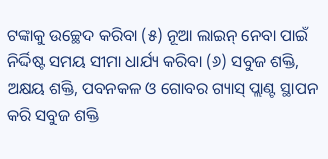ଟଙ୍କାକୁ ଉଚ୍ଛେଦ କରିବା (୫) ନୂଆ ଲାଇନ୍ ନେବା ପାଇଁ ନିର୍ଦ୍ଦିଷ୍ଟ ସମୟ ସୀମା ଧାର୍ଯ୍ୟ କରିବା (୬) ସବୁଜ ଶକ୍ତି, ଅକ୍ଷୟ ଶକ୍ତି, ପବନକଳ ଓ ଗୋବର ଗ୍ୟାସ୍ ପ୍ଲାଣ୍ଟ ସ୍ଥାପନ କରି ସବୁଜ ଶକ୍ତି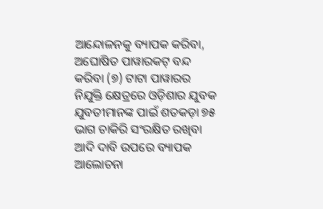ଆନ୍ଦୋଳନକୁ ବ୍ୟାପକ କରିବା, ଅଘୋଷିତ ପାୱାରକଟ୍ ବନ୍ଦ କରିବା (୭) ଟାଟା ପାୱାରର ନିଯୁକ୍ତି କ୍ଷେତ୍ରରେ ଓଡ଼ିଶାର ଯୁବକ ଯୁବତୀମାନଙ୍କ ପାଇଁ ଶତକଡ଼ା ୭୫ ଭାଗ ଚାକିରି ସଂରକ୍ଷିତ ରଖିବା ଆଦି ଦାବି ଉପରେ ବ୍ୟାପକ ଆଲୋଚନା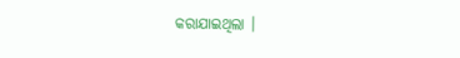କରାଯାଇଥିଲା ।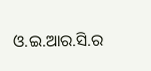ଓ.ଇ.ଆର.ସି.ର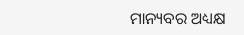ମାନ୍ୟବର ଅଧ୍ୟକ୍ଷ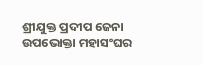ଶ୍ରୀଯୁକ୍ତ ପ୍ରଦୀପ ଜେନା ଉପଭୋକ୍ତା ମହାସଂଘର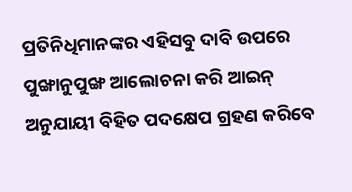ପ୍ରତିନିଧିମାନଙ୍କର ଏହିସବୁ ଦାବି ଉପରେ ପୁଙ୍ଖାନୁପୁଙ୍ଖ ଆଲୋଚନା କରି ଆଇନ୍ ଅନୁଯାୟୀ ବିହିତ ପଦକ୍ଷେପ ଗ୍ରହଣ କରିବେ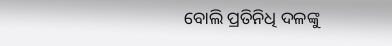ବୋଲି ପ୍ରତିନିଧି ଦଳଙ୍କୁ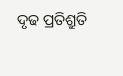ଦୃଢ ପ୍ରତିଶ୍ରୁତି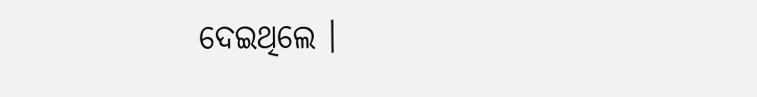ଦେଇଥିଲେ ।